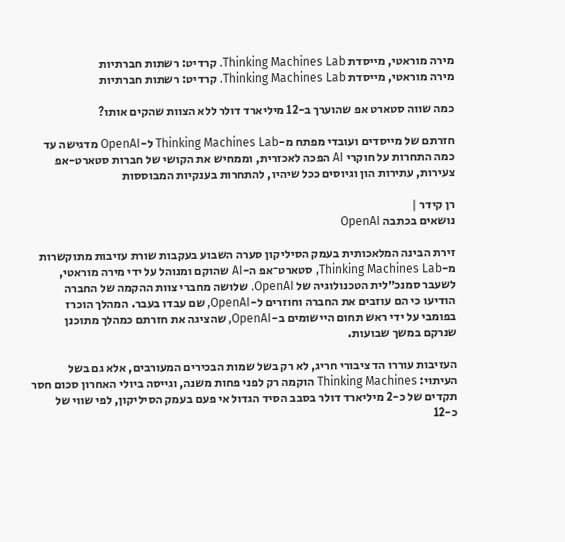מירה מוראטי, מייסדת Thinking Machines Lab. קרדיט: רשתות חברתיות
מירה מוראטי, מייסדת Thinking Machines Lab. קרדיט: רשתות חברתיות

כמה שווה סטארט אפ שהוערך ב-12 מיליארד דולר ללא הצוות שהקים אותו?

חזרתם של מייסדים ועובדי מפתח מ-Thinking Machines Lab ל-OpenAI מדגישה עד כמה התחרות על חוקרי AI הפכה לאכזרית, וממחיש את הקושי של חברות סטארט-אפ צעירות, עתירות הון וגיוסים ככל שיהיו, להתחרות בענקיות המבוססות

רן קידר |
נושאים בכתבה OpenAI

זירת הבינה המלאכותית בעמק הסיליקון סערה השבוע בעקבות שורת עזיבות מתוקשרות מ-Thinking Machines Lab, סטארט־אפ ה-AI שהוקם ומנוהל על ידי מירה מוראטי, לשעבר סמנכ״לית הטכנולוגיה של OpenAI. שלושה מחברי צוות ההקמה של החברה הודיעו כי הם עוזבים את החברה וחוזרים ל-OpenAI, שם עבדו בעבר. המהלך הוכרז בפומבי על ידי ראש תחום היישומים ב-OpenAI, שהציגה את חזרתם כמהלך מתוכנן שנרקם במשך שבועות.

העזיבות עוררו הד ציבורי חריג, לא רק בשל שמות הבכירים המעורבים, אלא גם בשל העיתוי: Thinking Machines הוקמה רק לפני פחות משנה, וגייסה ביולי האחרון סכום חסר תקדים של כ-2 מיליארד דולר בסבב הסיד הגדול אי פעם בעמק הסיליקון, לפי שווי של כ-12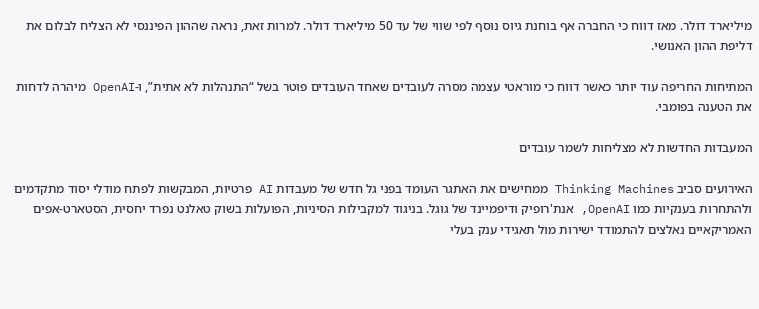מיליארד דולר. מאז דווח כי החברה אף בוחנת גיוס נוסף לפי שווי של עד 50 מיליארד דולר. למרות זאת, נראה שההון הפיננסי לא הצליח לבלום את דליפת ההון האנושי.

המתיחות החריפה עוד יותר כאשר דווח כי מוראטי עצמה מסרה לעובדים שאחד העובדים פוטר בשל “התנהלות לא אתית”, ו-OpenAI מיהרה לדחות את הטענה בפומבי.

המעבדות החדשות לא מצליחות לשמר עובדים

האירועים סביב Thinking Machines ממחישים את האתגר העומד בפני גל חדש של מעבדות AI פרטיות, המבקשות לפתח מודלי יסוד מתקדמים ולהתחרות בענקיות כמו OpenAI, אנת'רופיק ודיפמיינד של גוגל. בניגוד למקבילות הסיניות, הפועלות בשוק טאלנט נפרד יחסית, הסטארט-אפים האמריקאיים נאלצים להתמודד ישירות מול תאגידי ענק בעלי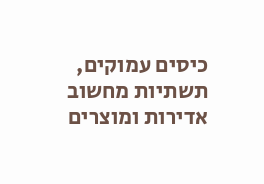כיסים עמוקים, תשתיות מחשוב אדירות ומוצרים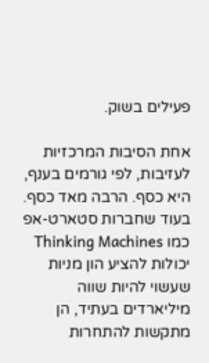פעילים בשוק.

אחת הסיבות המרכזיות לעזיבות, לפי גורמים בענף, היא כסף. הרבה מאד כסף. בעוד שחברות סטארט-אפ כמו Thinking Machines יכולות להציע הון מניות שעשוי להיות שווה מיליארדים בעתיד, הן מתקשות להתחרות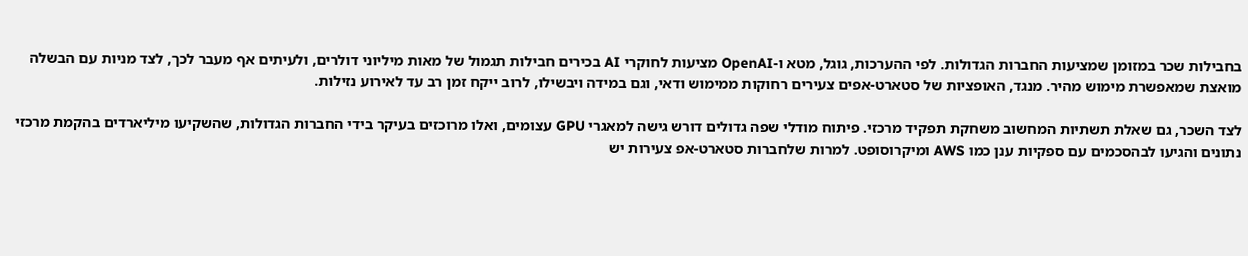בחבילות שכר במזומן שמציעות החברות הגדולות. לפי ההערכות, גוגל, מטא ו-OpenAI מציעות לחוקרי AI בכירים חבילות תגמול של מאות מיליוני דולרים, ולעיתים אף מעבר לכך, לצד מניות עם הבשלה מואצת שמאפשרת מימוש מהיר. מנגד, האופציות של סטארט-אפים צעירים רחוקות ממימוש ודאי, וגם במידה ויבשילו, לרוב ייקח זמן רב עד לאירוע נזילות.

לצד השכר, גם שאלת תשתיות המחשוב משחקת תפקיד מרכזי. פיתוח מודלי שפה גדולים דורש גישה למאגרי GPU עצומים, ואלו מרוכזים בעיקר בידי החברות הגדולות, שהשקיעו מיליארדים בהקמת מרכזי נתונים והגיעו לבהסכמים עם ספקיות ענן כמו AWS ומיקרוסופט. למרות שלחברות סטארט-אפ צעירות יש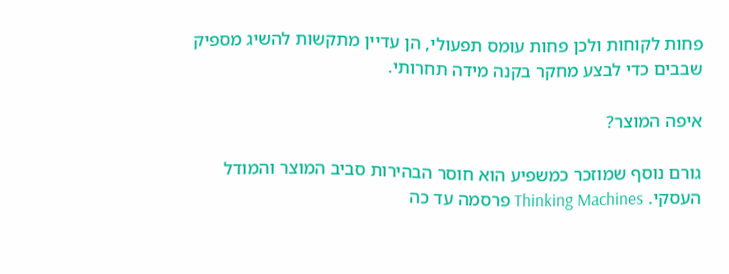פחות לקוחות ולכן פחות עומס תפעולי, הן עדיין מתקשות להשיג מספיק שבבים כדי לבצע מחקר בקנה מידה תחרותי.

איפה המוצר?

גורם נוסף שמוזכר כמשפיע הוא חוסר הבהירות סביב המוצר והמודל העסקי. Thinking Machines פרסמה עד כה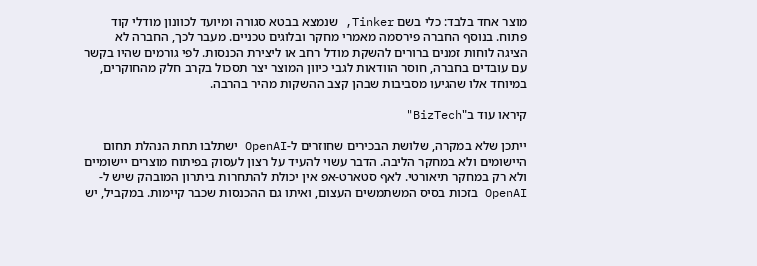מוצר אחד בלבד: כלי בשם Tinker, שנמצא בבטא סגורה ומיועד לכוונון מודלי קוד פתוח. בנוסף החברה פירסמה מאמרי מחקר ובלוגים טכניים. מעבר לכך, החברה לא הציגה לוחות זמנים ברורים להשקת מודל רחב או ליצירת הכנסות. לפי גורמים שהיו בקשר עם עובדים בחברה, חוסר הוודאות לגבי כיוון המוצר יצר תסכול בקרב חלק מהחוקרים, במיוחד אלו שהגיעו מסביבות שבהן קצב ההשקות מהיר בהרבה.

קיראו עוד ב"BizTech"

ייתכן שלא במקרה, שלושת הבכירים שחוזרים ל-OpenAI ישתלבו תחת הנהלת תחום היישומים ולא במחקר הליבה. הדבר עשוי להעיד על רצון לעסוק בפיתוח מוצרים יישומיים ולא רק במחקר תיאורטי. לאף סטארט-אפ אין יכולת להתחרות ביתרון המובהק שיש ל-OpenAI בזכות בסיס המשתמשים העצום, ואיתו גם ההכנסות שכבר קיימות. במקביל, יש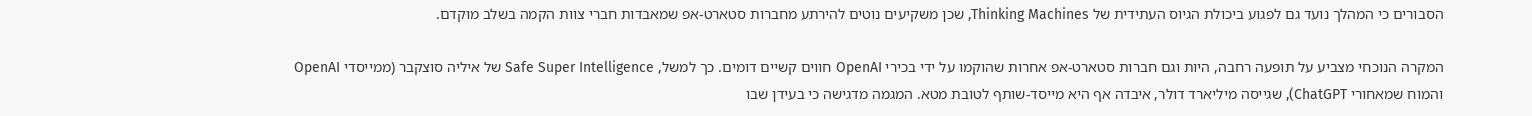הסבורים כי המהלך נועד גם לפגוע ביכולת הגיוס העתידית של Thinking Machines, שכן משקיעים נוטים להירתע מחברות סטארט-אפ שמאבדות חברי צוות הקמה בשלב מוקדם.

המקרה הנוכחי מצביע על תופעה רחבה, היות וגם חברות סטארט-אפ אחרות שהוקמו על ידי בכירי OpenAI חווים קשיים דומים. כך למשל, Safe Super Intelligence של איליה סוצקבר (ממייסדי OpenAI והמוח שמאחורי ChatGPT), שגייסה מיליארד דולר, איבדה אף היא מייסד-שותף לטובת מטא. המגמה מדגישה כי בעידן שבו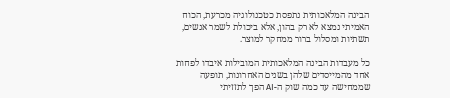הבינה המלאכותית נתפסת כטכנולוגיה מכרעת, הכוח האמיתי נמצא לא רק בהון, אלא ביכולת לשמר אנשים, תשתיות ומסלול ברור ממחקר למוצר.

כל מעבדות הבינה המלאכותית המובילות איבדו לפחות אחד מהמייסדים שלהן בשנים האחרונות, תופעה שממחישה עד כמה שוק ה-AI הפך לתזזיתי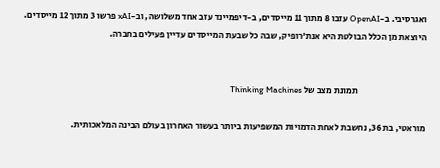ואגרסיבי. ב-OpenAI עזבו 8 מתוך 11 מייסדים, ב-דיפמיינד עזב אחד משלושה, וב-xAI פרשו 3 מתוך 12 מייסדים. היוצאת מן הכלל הבולטת היא אנת'רופיק, שבה כל שבעת המייסדים עדיין פעילים בחברה.


                                      תמונת מצב של Thinking Machines

מוראטי, בת 36, נחשבת לאחת הדמויות המשפיעות ביותר בעשור האחרון בעולם הבינה המלאכותית.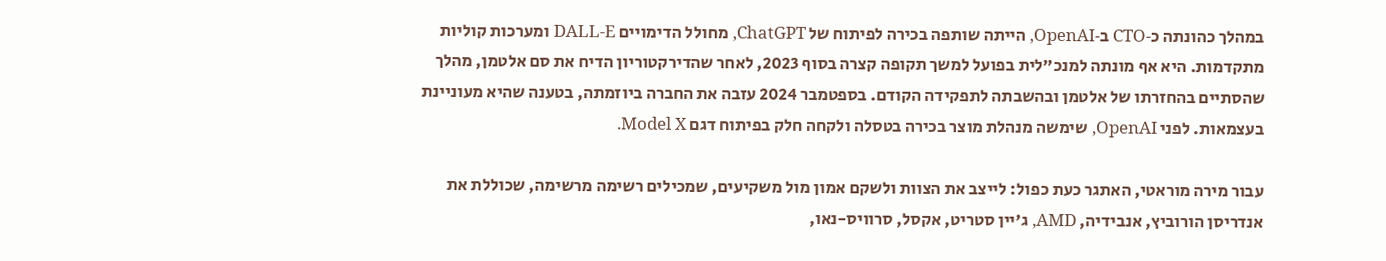במהלך כהונתה כ‑CTO ב‑OpenAI, הייתה שותפה בכירה לפיתוח של ChatGPT, מחולל הדימויים DALL‑E ומערכות קוליות מתקדמות. היא אף מונתה למנכ"לית בפועל למשך תקופה קצרה בסוף 2023, לאחר שהדירקטוריון הדיח את סם אלטמן, מהלך שהסתיים בהחזרתו של אלטמן ובהשבתה לתפקידה הקודם. בספטמבר 2024 עזבה את החברה ביוזמתה, בטענה שהיא מעוניינת בעצמאות. לפני OpenAI, שימשה מנהלת מוצר בכירה בטסלה ולקחה חלק בפיתוח דגם Model X.

עבור מירה מוראטי, האתגר כעת כפול: לייצב את הצוות ולשקם אמון מול משקיעים, שמכילים רשימה מרשימה, שכוללת את אנדריסן הורוביץ, אנבידיה, AMD, ג'יין סטריט, אקסל, סרוויס-נאו,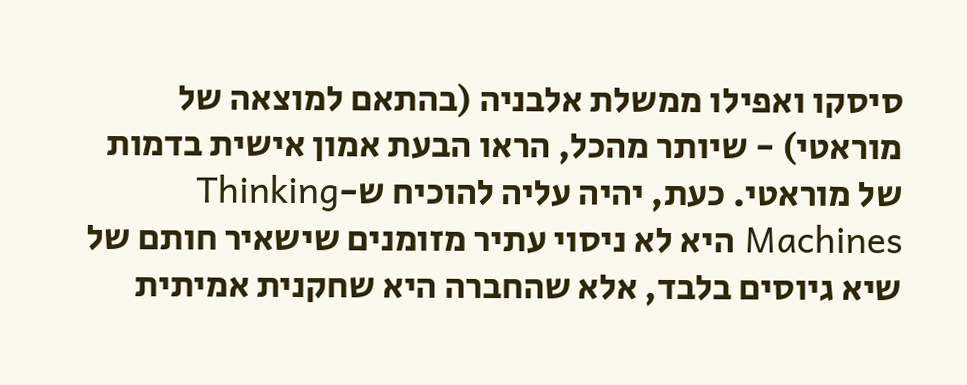סיסקו ואפילו ממשלת אלבניה (בהתאם למוצאה של מוראטי) - שיותר מהכל, הראו הבעת אמון אישית בדמות של מוראטי. כעת, יהיה עליה להוכיח ש-Thinking Machines היא לא ניסוי עתיר מזומנים שישאיר חותם של שיא גיוסים בלבד, אלא שהחברה היא שחקנית אמיתית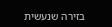בזירה שנעשית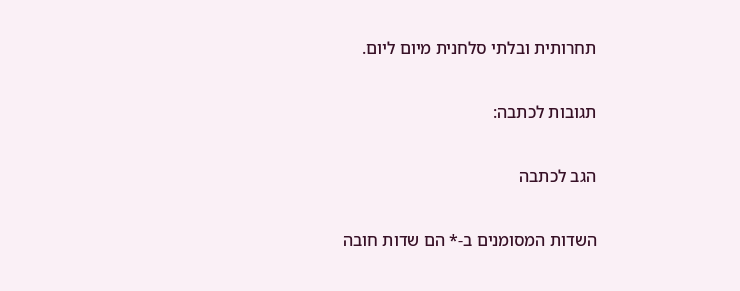תחרותית ובלתי סלחנית מיום ליום.

תגובות לכתבה:

הגב לכתבה

השדות המסומנים ב-* הם שדות חובה